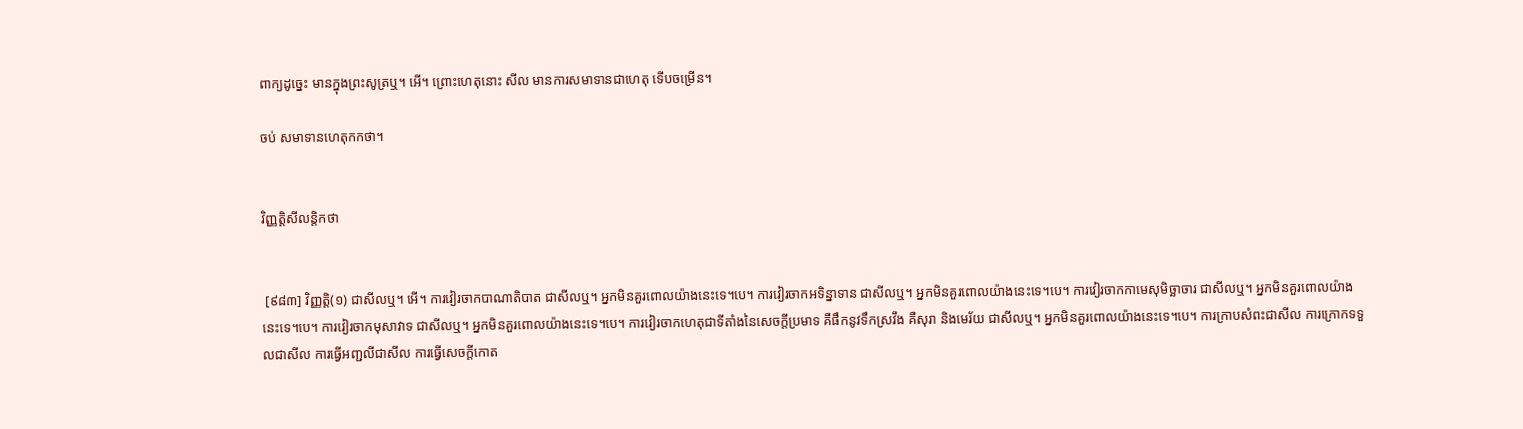ពាក្យដូច្នេះ មានក្នុងព្រះសូត្រឬ។ អើ។ ព្រោះហេតុនោះ សីល មានការសមាទានជាហេតុ ទើបចម្រើន។

ចប់ សមាទានហេតុកកថា។


វិញ្ញត្តិសីលន្តិកថា


 [៩៨៣] វិញ្ញត្តិ(១) ជាសីលឬ។ អើ។ ការវៀរចាកបាណាតិបាត ជាសីលឬ។ អ្នកមិនគួរពោលយ៉ាងនេះទេ។បេ។ ការវៀរចាកអទិន្នាទាន ជាសីលឬ។ អ្នកមិនគួរពោលយ៉ាងនេះទេ។បេ។ ការវៀរចាកកាមេសុមិច្ឆាចារ ជាសីលឬ។ អ្នកមិនគួរពោលយ៉ាងនេះទេ។បេ។ ការវៀរចាកមុសាវាទ ជាសីលឬ។ អ្នកមិនគួរពោលយ៉ាងនេះទេ។បេ។ ការវៀរចាកហេតុជាទីតាំងនៃសេចក្តីប្រមាទ គឺផឹកនូវទឹកស្រវឹង គឺសុរា និងមេរ័យ ជាសីលឬ។ អ្នកមិនគួរពោលយ៉ាងនេះទេ។បេ។ ការក្រាបសំពះជាសីល ការក្រោកទទួលជាសីល ការធ្វើអញ្ជលីជាសីល ការធ្វើសេចក្តីកោត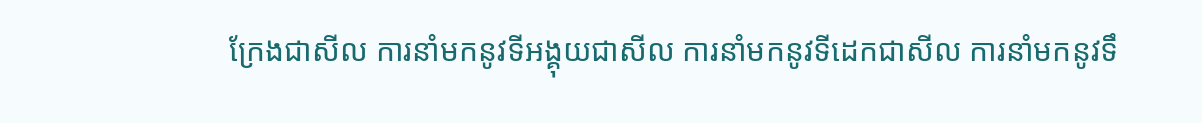ក្រែងជាសីល ការនាំមកនូវទីអង្គុយជាសីល ការនាំមកនូវទីដេកជាសីល ការនាំមកនូវទឹ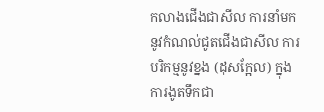កលាងជើងជាសីល ការនាំមកនូវកំណល់ជូតជើងជាសីល ការបរិកម្មនូវខ្នង (ដុសក្អែល) ក្នុងការងូតទឹកជា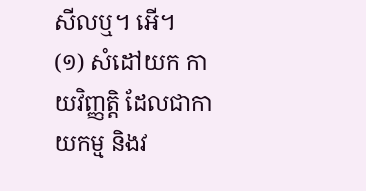សីលឬ។ អើ។
(១) សំដៅយក កាយវិញ្ញត្តិ ដែលជាកាយកម្ម និងវ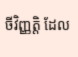ចីវិញ្ញត្តិ ដែល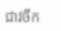ជាវចីក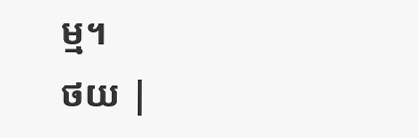ម្ម។
ថយ |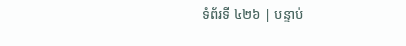ទំព័រទី ៤២៦ | បន្ទាប់